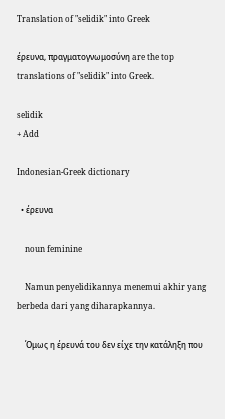Translation of "selidik" into Greek

έρευνα, πραγματογνωμοσύνη are the top translations of "selidik" into Greek.

selidik
+ Add

Indonesian-Greek dictionary

  • έρευνα

    noun feminine

    Namun penyelidikannya menemui akhir yang berbeda dari yang diharapkannya.

    Όμως η έρευνά του δεν είχε την κατάληξη που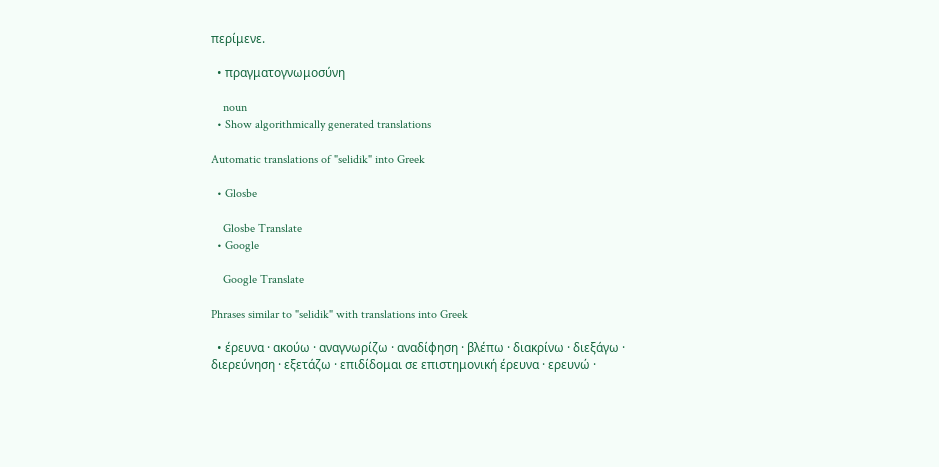περίμενε.

  • πραγματογνωμοσύνη

    noun
  • Show algorithmically generated translations

Automatic translations of "selidik" into Greek

  • Glosbe

    Glosbe Translate
  • Google

    Google Translate

Phrases similar to "selidik" with translations into Greek

  • έρευνα · ακούω · αναγνωρίζω · αναδίφηση · βλέπω · διακρίνω · διεξάγω · διερεύνηση · εξετάζω · επιδίδομαι σε επιστημονική έρευνα · ερευνώ ·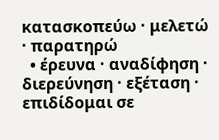κατασκοπεύω · μελετώ · παρατηρώ
  • έρευνα · αναδίφηση · διερεύνηση · εξέταση · επιδίδομαι σε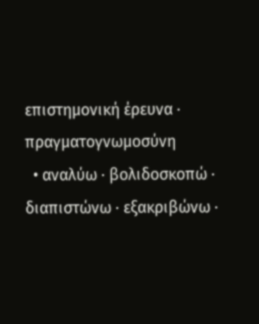επιστημονική έρευνα · πραγματογνωμοσύνη
  • αναλύω · βολιδοσκοπώ · διαπιστώνω · εξακριβώνω ·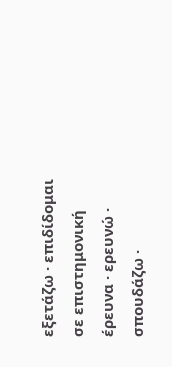εξετάζω · επιδίδομαι σε επιστημονική έρευνα · ερευνώ · σπουδάζω ·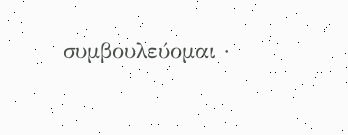συμβουλεύομαι ·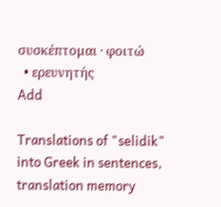συσκέπτομαι · φοιτώ
  • ερευνητής
Add

Translations of "selidik" into Greek in sentences, translation memory